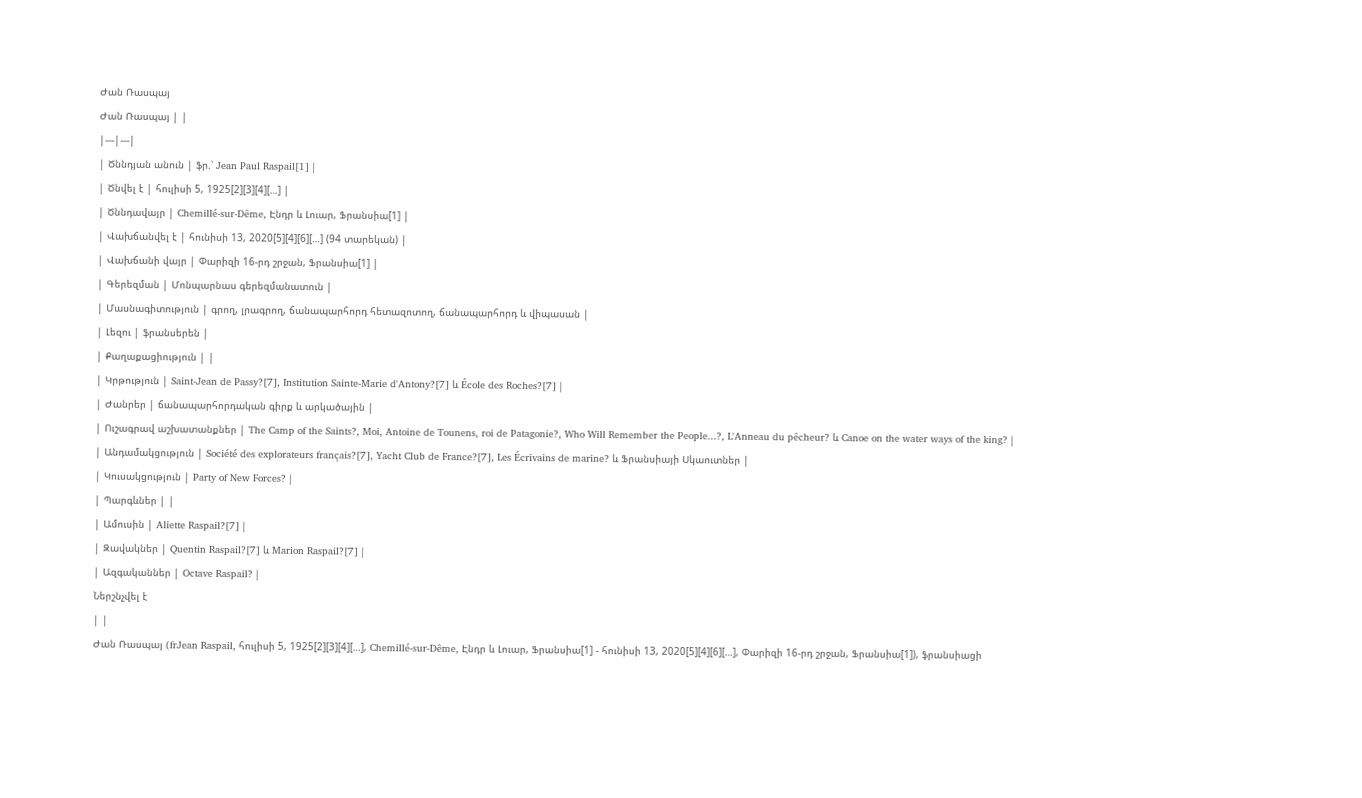Ժան Ռասպայ
Ժան Ռասպայ | |
|---|---|
| Ծննդյան անուն | ֆր.՝ Jean Paul Raspail[1] |
| Ծնվել է | հուլիսի 5, 1925[2][3][4][…] |
| Ծննդավայր | Chemillé-sur-Dême, Էնդր և Լուար, Ֆրանսիա[1] |
| Վախճանվել է | հունիսի 13, 2020[5][4][6][…] (94 տարեկան) |
| Վախճանի վայր | Փարիզի 16-րդ շրջան, Ֆրանսիա[1] |
| Գերեզման | Մոնպարնաս գերեզմանատուն |
| Մասնագիտություն | գրող, լրագրող, ճանապարհորդ հետազոտող, ճանապարհորդ և վիպասան |
| Լեզու | ֆրանսերեն |
| Քաղաքացիություն | |
| Կրթություն | Saint-Jean de Passy?[7], Institution Sainte-Marie d'Antony?[7] և École des Roches?[7] |
| Ժանրեր | ճանապարհորդական գիրք և արկածային |
| Ուշագրավ աշխատանքներ | The Camp of the Saints?, Moi, Antoine de Tounens, roi de Patagonie?, Who Will Remember the People...?, L'Anneau du pêcheur? և Canoe on the water ways of the king? |
| Անդամակցություն | Société des explorateurs français?[7], Yacht Club de France?[7], Les Écrivains de marine? և Ֆրանսիայի Սկաուտներ |
| Կուսակցություն | Party of New Forces? |
| Պարգևներ | |
| Ամուսին | Aliette Raspail?[7] |
| Զավակներ | Quentin Raspail?[7] և Marion Raspail?[7] |
| Ազգականներ | Octave Raspail? |
Ներշնչվել է
| |
Ժան Ռասպայ (frJean Raspail, հուլիսի 5, 1925[2][3][4][…], Chemillé-sur-Dême, Էնդր և Լուար, Ֆրանսիա[1] - հունիսի 13, 2020[5][4][6][…], Փարիզի 16-րդ շրջան, Ֆրանսիա[1]), ֆրանսիացի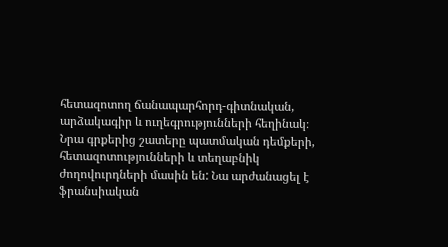հետազոտող ճանապարհորդ-գիտնական, արձակագիր և ուղեգրությունների հեղինակ։ Նրա գրքերից շատերը պատմական դեմքերի, հետազոտությունների և տեղաբնիկ ժողովուրդների մասին են: Նա արժանացել է ֆրանսիական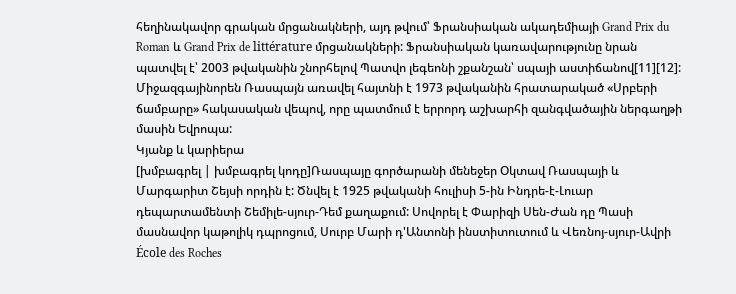հեղինակավոր գրական մրցանակների, այդ թվում՝ Ֆրանսիական ակադեմիայի Grand Prix du Roman և Grand Prix de littérature մրցանակների: Ֆրանսիական կառավարությունը նրան պատվել է՝ 2003 թվականին շնորհելով Պատվո լեգեոնի շքանշան՝ սպայի աստիճանով[11][12]: Միջազգայինորեն Ռասպայն առավել հայտնի է 1973 թվականին հրատարակած «Սրբերի ճամբարը» հակասական վեպով, որը պատմում է երրորդ աշխարհի զանգվածային ներգաղթի մասին Եվրոպա:
Կյանք և կարիերա
[խմբագրել | խմբագրել կոդը]Ռասպայը գործարանի մենեջեր Օկտավ Ռասպայի և Մարգարիտ Շեյսի որդին է: Ծնվել է 1925 թվականի հուլիսի 5-ին Ինդրե-է-Լուար դեպարտամենտի Շեմիլե-սյուր-Դեմ քաղաքում: Սովորել է Փարիզի Սեն-Ժան դը Պասի մասնավոր կաթոլիկ դպրոցում, Սուրբ Մարի դ'Անտոնի ինստիտուտում և Վեռնոյ-սյուր-Ավրի École des Roches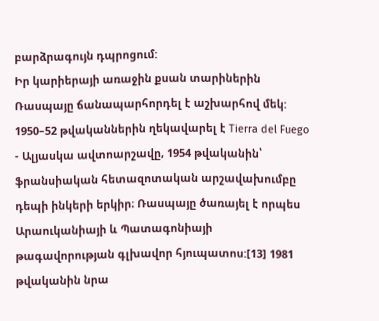բարձրագույն դպրոցում:
Իր կարիերայի առաջին քսան տարիներին Ռասպայը ճանապարհորդել է աշխարհով մեկ: 1950–52 թվականներին ղեկավարել է Tierra del Fuego - Ալյասկա ավտոարշավը, 1954 թվականին՝ ֆրանսիական հետազոտական արշավախումբը դեպի ինկերի երկիր։ Ռասպայը ծառայել է որպես Արաուկանիայի և Պատագոնիայի թագավորության գլխավոր հյուպատոս:[13] 1981 թվականին նրա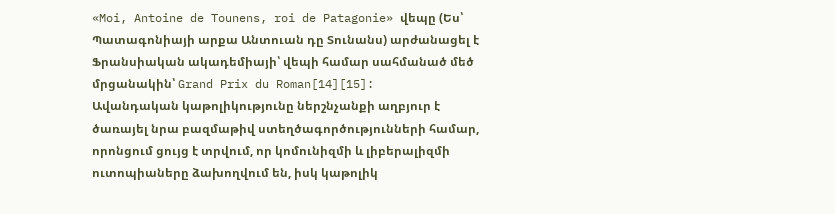«Moi, Antoine de Tounens, roi de Patagonie» վեպը (Ես՝ Պատագոնիայի արքա Անտուան դը Տունանս) արժանացել է Ֆրանսիական ակադեմիայի՝ վեպի համար սահմանած մեծ մրցանակին՝ Grand Prix du Roman[14][15]:
Ավանդական կաթոլիկությունը ներշնչանքի աղբյուր է ծառայել նրա բազմաթիվ ստեղծագործությունների համար, որոնցում ցույց է տրվում, որ կոմունիզմի և լիբերալիզմի ուտոպիաները ձախողվում են, իսկ կաթոլիկ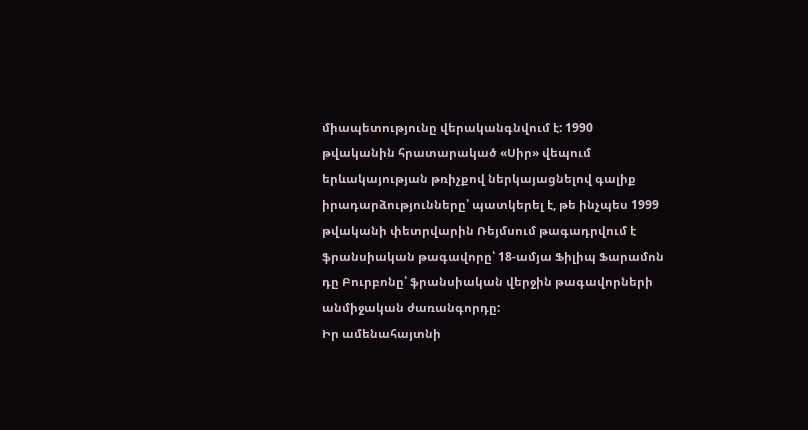միապետությունը վերականգնվում է: 1990 թվականին հրատարակած «Սիր» վեպում երևակայության թռիչքով ներկայացնելով գալիք իրադարձությունները՝ պատկերել է, թե ինչպես 1999 թվականի փետրվարին Ռեյմսում թագադրվում է ֆրանսիական թագավորը՝ 18-ամյա Ֆիլիպ Ֆարամոն դը Բուրբոնը՝ ֆրանսիական վերջին թագավորների անմիջական ժառանգորդը:
Իր ամենահայտնի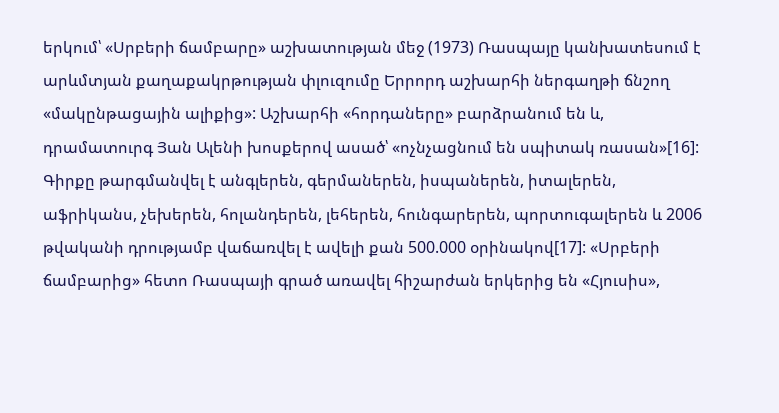երկում՝ «Սրբերի ճամբարը» աշխատության մեջ (1973) Ռասպայը կանխատեսում է արևմտյան քաղաքակրթության փլուզումը Երրորդ աշխարհի ներգաղթի ճնշող «մակընթացային ալիքից»: Աշխարհի «հորդաները» բարձրանում են և, դրամատուրգ Յան Ալենի խոսքերով ասած՝ «ոչնչացնում են սպիտակ ռասան»[16]: Գիրքը թարգմանվել է անգլերեն, գերմաներեն, իսպաներեն, իտալերեն, աֆրիկանս, չեխերեն, հոլանդերեն, լեհերեն, հունգարերեն, պորտուգալերեն և 2006 թվականի դրությամբ վաճառվել է ավելի քան 500.000 օրինակով[17]: «Սրբերի ճամբարից» հետո Ռասպայի գրած առավել հիշարժան երկերից են «Հյուսիս»,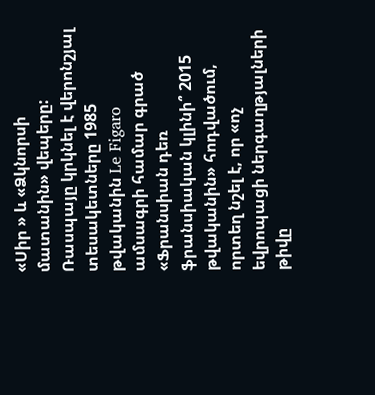«Սիր » և «Ձկնորսի մատանին» վեպերը: Ռասպայը կրկնել է վերոնշյալ տեսակետները 1985 թվականին Le Figaro ամսագրի համար գրած «Ֆրանսիան դեռ ֆրանսիական կլինի՞ 2015 թվականին» հոդվածում, որտեղ նշել է, որ «ոչ եվրոպացի ներգաղթյալների թիվը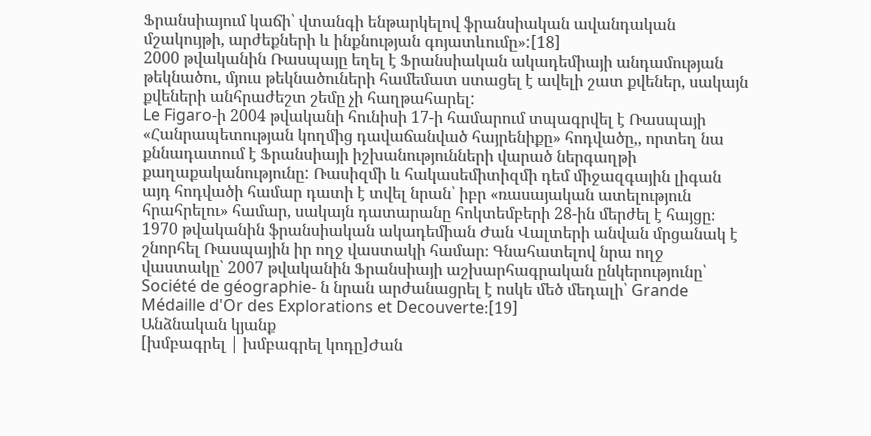Ֆրանսիայում կաճի՝ վտանգի ենթարկելով ֆրանսիական ավանդական մշակույթի, արժեքների և ինքնության գոյատևումը»:[18]
2000 թվականին Ռասպայը եղել է Ֆրանսիական ակադեմիայի անդամության թեկնածու, մյուս թեկնածուների համեմատ ստացել է ավելի շատ քվեներ, սակայն քվեների անհրաժեշտ շեմը չի հաղթահարել:
Le Figaro-ի 2004 թվականի հունիսի 17-ի համարում տպագրվել է Ռասպայի «Հանրապետության կողմից դավաճանված հայրենիքը» հոդվածը,, որտեղ նա քննադատում է Ֆրանսիայի իշխանությունների վարած ներգաղթի քաղաքականությունը: Ռասիզմի և հակասեմիտիզմի դեմ միջազգային լիգան այդ հոդվածի համար դատի է տվել նրան՝ իբր «ռասայական ատելություն հրահրելու» համար, սակայն դատարանը հոկտեմբերի 28-ին մերժել է հայցը։
1970 թվականին ֆրանսիական ակադեմիան Ժան Վալտերի անվան մրցանակ է շնորհել Ռասպային իր ողջ վաստակի համար։ Գնահատելով նրա ողջ վաստակը՝ 2007 թվականին Ֆրանսիայի աշխարհագրական ընկերությունը՝ Société de géographie- ն նրան արժանացրել է ոսկե մեծ մեդալի՝ Grande Médaille d'Or des Explorations et Decouverte։[19]
Անձնական կյանք
[խմբագրել | խմբագրել կոդը]Ժան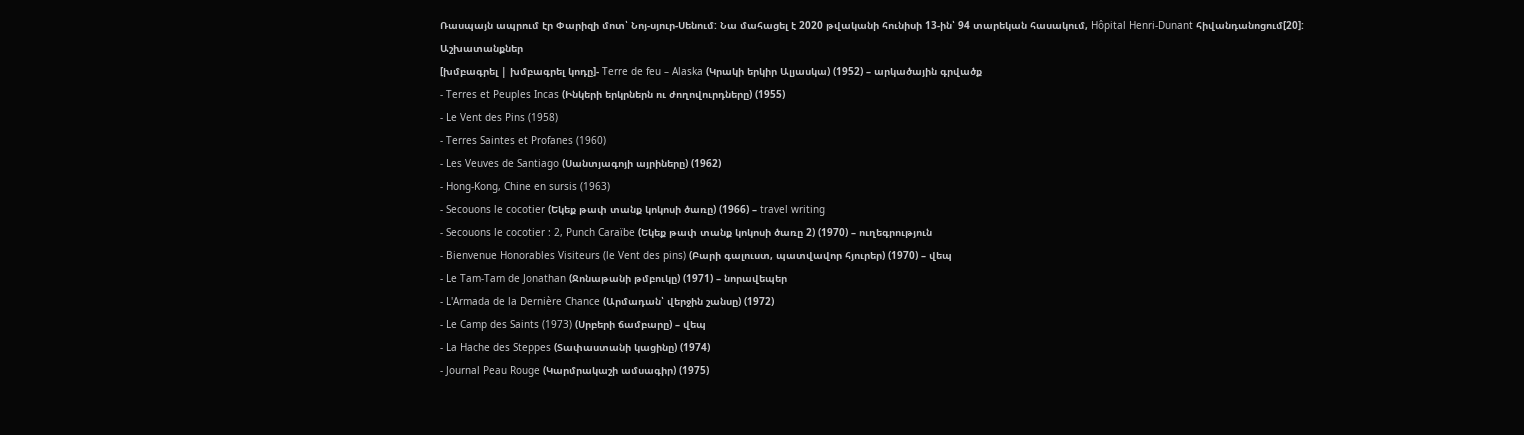Ռասպայն ապրում էր Փարիզի մոտ՝ Նոյ-սյուր-Սենում: Նա մահացել է 2020 թվականի հունիսի 13-ին՝ 94 տարեկան հասակում, Hôpital Henri-Dunant հիվանդանոցում[20]:
Աշխատանքներ
[խմբագրել | խմբագրել կոդը]- Terre de feu – Alaska (Կրակի երկիր Ալյասկա) (1952) – արկածային գրվածք
- Terres et Peuples Incas (Ինկերի երկրներն ու ժողովուրդները) (1955)
- Le Vent des Pins (1958)
- Terres Saintes et Profanes (1960)
- Les Veuves de Santiago (Սանտյագոյի այրիները) (1962)
- Hong-Kong, Chine en sursis (1963)
- Secouons le cocotier (Եկեք թափ տանք կոկոսի ծառը) (1966) – travel writing
- Secouons le cocotier : 2, Punch Caraïbe (Եկեք թափ տանք կոկոսի ծառը 2) (1970) – ուղեգրություն
- Bienvenue Honorables Visiteurs (le Vent des pins) (Բարի գալուստ, պատվավոր հյուրեր) (1970) – վեպ
- Le Tam-Tam de Jonathan (Ջոնաթանի թմբուկը) (1971) – նորավեպեր
- L'Armada de la Dernière Chance (Արմադան՝ վերջին շանսը) (1972)
- Le Camp des Saints (1973) (Սրբերի ճամբարը) – վեպ
- La Hache des Steppes (Տափաստանի կացինը) (1974)
- Journal Peau Rouge (Կարմրակաշի ամսագիր) (1975)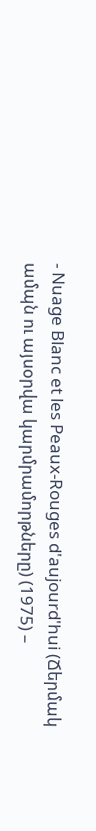- Nuage Blanc et les Peaux-Rouges d'aujourd'hui (Ճերմակ ամպն ու այսօրվա կարմրամորթները) (1975) –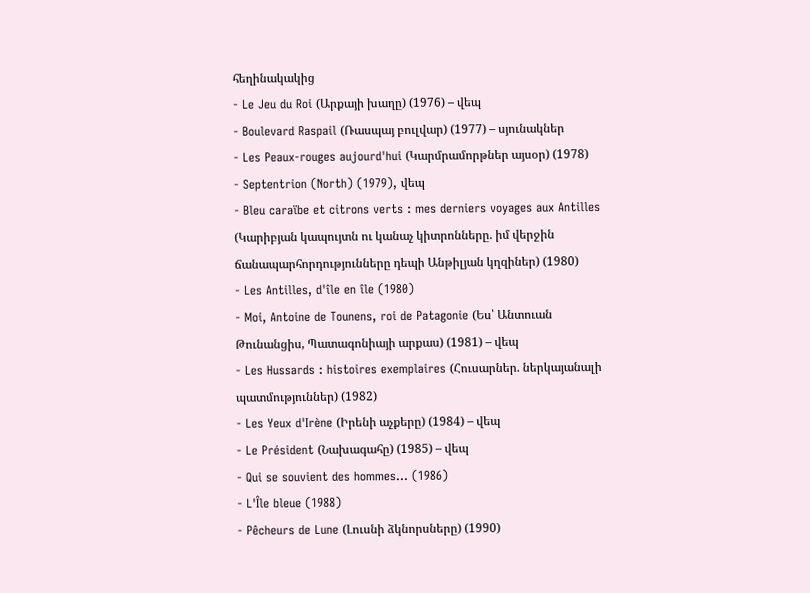հեղինակակից
- Le Jeu du Roi (Արքայի խաղը) (1976) – վեպ
- Boulevard Raspail (Ռասպայ բուլվար) (1977) – սյունակներ
- Les Peaux-rouges aujourd'hui (Կարմրամորթներ այսօր) (1978)
- Septentrion (North) (1979), վեպ
- Bleu caraïbe et citrons verts : mes derniers voyages aux Antilles (Կարիբյան կապույտն ու կանաչ կիտրոնները. իմ վերջին ճանապարհորդությունները դեպի Անթիլյան կղզիներ) (1980)
- Les Antilles, d'île en île (1980)
- Moi, Antoine de Tounens, roi de Patagonie (Ես՝ Անտուան Թունանցիս, Պատագոնիայի արքաս) (1981) – վեպ
- Les Hussards : histoires exemplaires (Հուսարներ. ներկայանալի պատմություններ) (1982)
- Les Yeux d'Irène (Իրենի աչքերը) (1984) – վեպ
- Le Président (Նախագահը) (1985) – վեպ
- Qui se souvient des hommes... (1986)
- L'Île bleue (1988)
- Pêcheurs de Lune (Լուսնի ձկնորսները) (1990)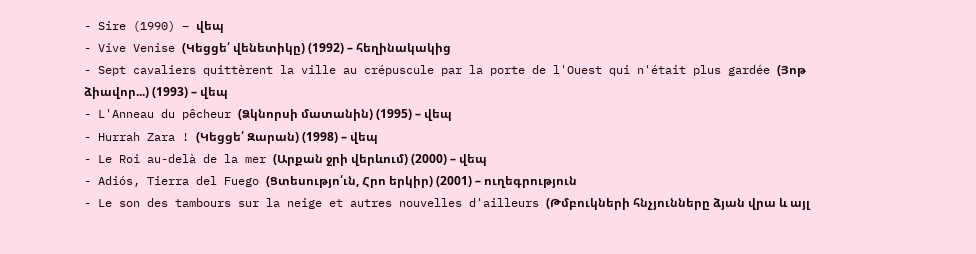- Sire (1990) – վեպ
- Vive Venise (Կեցցե՛ վենետիկը) (1992) – հեղինակակից
- Sept cavaliers quittèrent la ville au crépuscule par la porte de l'Ouest qui n'était plus gardée (Յոթ ձիավոր...) (1993) – վեպ
- L'Anneau du pêcheur (Ձկնորսի մատանին) (1995) – վեպ
- Hurrah Zara ! (Կեցցե՛ Զարան) (1998) – վեպ
- Le Roi au-delà de la mer (Արքան ջրի վերևում) (2000) – վեպ
- Adiós, Tierra del Fuego (Ցտեսությո՛ւն, Հրո երկիր) (2001) – ուղեգրություն
- Le son des tambours sur la neige et autres nouvelles d'ailleurs (Թմբուկների հնչյունները ձյան վրա և այլ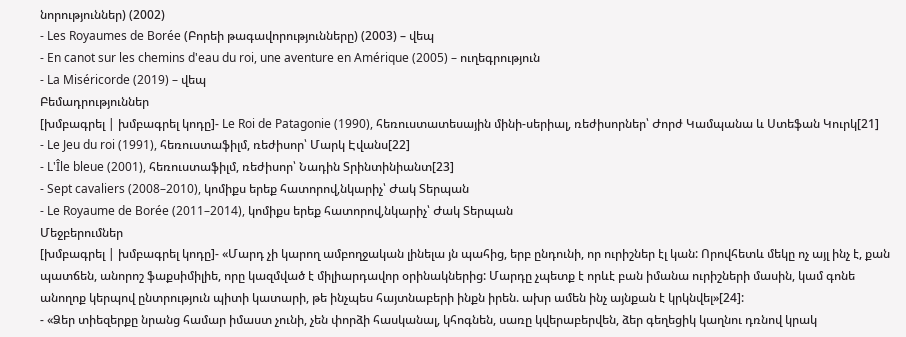նորություններ) (2002)
- Les Royaumes de Borée (Բորեի թագավորությունները) (2003) – վեպ
- En canot sur les chemins d'eau du roi, une aventure en Amérique (2005) – ուղեգրություն
- La Miséricorde (2019) – վեպ
Բեմադրություններ
[խմբագրել | խմբագրել կոդը]- Le Roi de Patagonie (1990), հեռուստատեսային մինի-սերիալ, ռեժիսորներ՝ Ժորժ Կամպանա և Ստեֆան Կուրկ[21]
- Le Jeu du roi (1991), հեռուստաֆիլմ, ռեժիսոր՝ Մարկ Էվանս[22]
- L'Île bleue (2001), հեռուստաֆիլմ, ռեժիսոր՝ Նադին Տրինտինիանտ[23]
- Sept cavaliers (2008–2010), կոմիքս երեք հատորով,նկարիչ՝ Ժակ Տերպան
- Le Royaume de Borée (2011–2014), կոմիքս երեք հատորով,նկարիչ՝ Ժակ Տերպան
Մեջբերումներ
[խմբագրել | խմբագրել կոդը]- «Մարդ չի կարող ամբողջական լինելա յն պահից, երբ ընդունի, որ ուրիշներ էլ կան: Որովհետև մեկը ոչ այլ ինչ է, քան պատճեն, անորոշ ֆաքսիմիլիե, որը կազմված է միլիարդավոր օրինակներից: Մարդը չպետք է որևէ բան իմանա ուրիշների մասին, կամ գոնե անողոք կերպով ընտրություն պիտի կատարի, թե ինչպես հայտնաբերի ինքն իրեն. ախր ամեն ինչ այնքան է կրկնվել»[24]:
- «Ձեր տիեզերքը նրանց համար իմաստ չունի, չեն փորձի հասկանալ, կհոգնեն, սառը կվերաբերվեն, ձեր գեղեցիկ կաղնու դռնով կրակ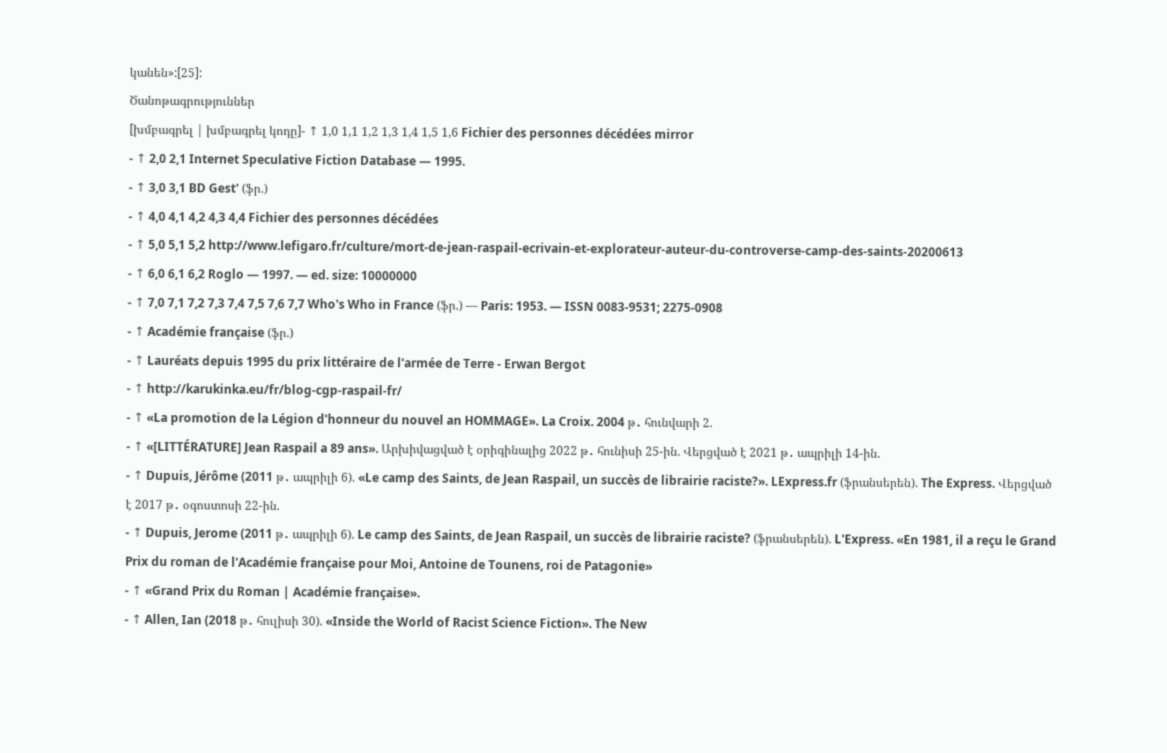կանեն»:[25]:
Ծանոթագրություններ
[խմբագրել | խմբագրել կոդը]- ↑ 1,0 1,1 1,2 1,3 1,4 1,5 1,6 Fichier des personnes décédées mirror
- ↑ 2,0 2,1 Internet Speculative Fiction Database — 1995.
- ↑ 3,0 3,1 BD Gest' (ֆր.)
- ↑ 4,0 4,1 4,2 4,3 4,4 Fichier des personnes décédées
- ↑ 5,0 5,1 5,2 http://www.lefigaro.fr/culture/mort-de-jean-raspail-ecrivain-et-explorateur-auteur-du-controverse-camp-des-saints-20200613
- ↑ 6,0 6,1 6,2 Roglo — 1997. — ed. size: 10000000
- ↑ 7,0 7,1 7,2 7,3 7,4 7,5 7,6 7,7 Who's Who in France (ֆր.) — Paris: 1953. — ISSN 0083-9531; 2275-0908
- ↑ Académie française (ֆր.)
- ↑ Lauréats depuis 1995 du prix littéraire de l'armée de Terre - Erwan Bergot
- ↑ http://karukinka.eu/fr/blog-cgp-raspail-fr/
- ↑ «La promotion de la Légion d'honneur du nouvel an HOMMAGE». La Croix. 2004 թ․ հունվարի 2.
- ↑ «[LITTÉRATURE] Jean Raspail a 89 ans». Արխիվացված է օրիգինալից 2022 թ․ հունիսի 25-ին. Վերցված է 2021 թ․ ապրիլի 14-ին.
- ↑ Dupuis, Jérôme (2011 թ․ ապրիլի 6). «Le camp des Saints, de Jean Raspail, un succès de librairie raciste?». LExpress.fr (ֆրանսերեն). The Express. Վերցված է 2017 թ․ օգոստոսի 22-ին.
- ↑ Dupuis, Jerome (2011 թ․ ապրիլի 6). Le camp des Saints, de Jean Raspail, un succès de librairie raciste? (ֆրանսերեն). L'Express. «En 1981, il a reçu le Grand Prix du roman de l'Académie française pour Moi, Antoine de Tounens, roi de Patagonie»
- ↑ «Grand Prix du Roman | Académie française».
- ↑ Allen, Ian (2018 թ․ հուլիսի 30). «Inside the World of Racist Science Fiction». The New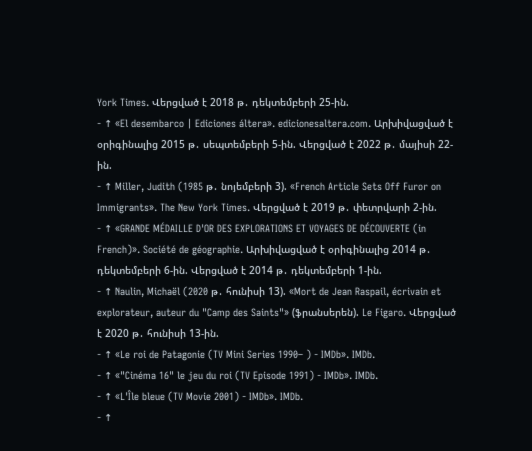York Times. Վերցված է 2018 թ․ դեկտեմբերի 25-ին.
- ↑ «El desembarco | Ediciones áltera». edicionesaltera.com. Արխիվացված է օրիգինալից 2015 թ․ սեպտեմբերի 5-ին. Վերցված է 2022 թ․ մայիսի 22-ին.
- ↑ Miller, Judith (1985 թ․ նոյեմբերի 3). «French Article Sets Off Furor on Immigrants». The New York Times. Վերցված է 2019 թ․ փետրվարի 2-ին.
- ↑ «GRANDE MÉDAILLE D'OR DES EXPLORATIONS ET VOYAGES DE DÉCOUVERTE (in French)». Société de géographie. Արխիվացված է օրիգինալից 2014 թ․ դեկտեմբերի 6-ին. Վերցված է 2014 թ․ դեկտեմբերի 1-ին.
- ↑ Naulin, Michaël (2020 թ․ հունիսի 13). «Mort de Jean Raspail, écrivain et explorateur, auteur du "Camp des Saints"» (ֆրանսերեն). Le Figaro. Վերցված է 2020 թ․ հունիսի 13-ին.
- ↑ «Le roi de Patagonie (TV Mini Series 1990– ) - IMDb». IMDb.
- ↑ «"Cinéma 16" le jeu du roi (TV Episode 1991) - IMDb». IMDb.
- ↑ «L'Île bleue (TV Movie 2001) - IMDb». IMDb.
- ↑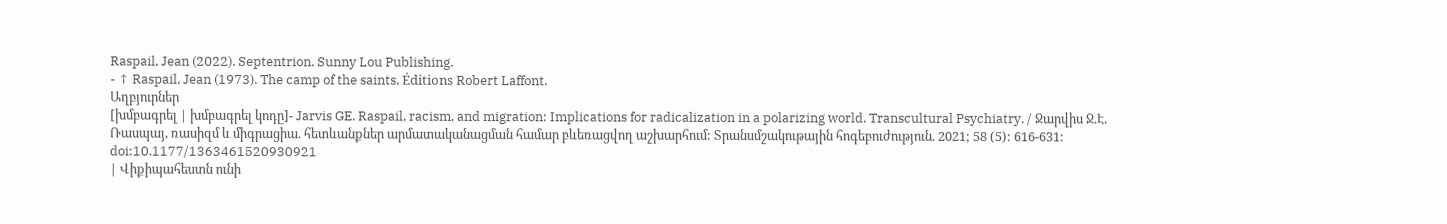Raspail, Jean (2022). Septentrion. Sunny Lou Publishing.
- ↑ Raspail, Jean (1973). The camp of the saints. Éditions Robert Laffont.
Աղբյուրներ
[խմբագրել | խմբագրել կոդը]- Jarvis GE. Raspail, racism, and migration: Implications for radicalization in a polarizing world. Transcultural Psychiatry. / Ջարվիս Ջ.Է. Ռասպայ, ռասիզմ և միգրացիա. հետևանքներ արմատականացման համար բևեռացվող աշխարհում: Տրանսմշակութային հոգեբուժություն. 2021; 58 (5): 616-631: doi:10.1177/1363461520930921
| Վիքիպահեստն ունի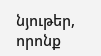նյութեր, որոնք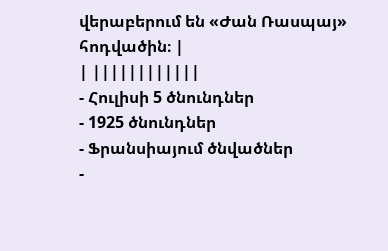վերաբերում են «Ժան Ռասպայ» հոդվածին։ |
| ||||||||||||
- Հուլիսի 5 ծնունդներ
- 1925 ծնունդներ
- Ֆրանսիայում ծնվածներ
-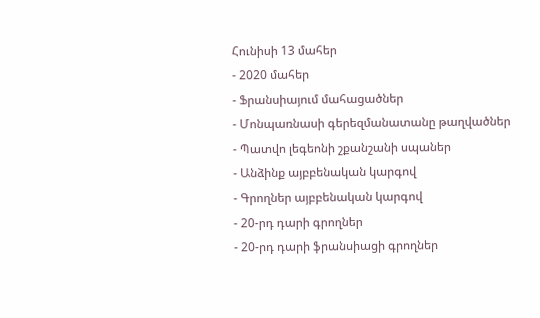Հունիսի 13 մահեր
- 2020 մահեր
- Ֆրանսիայում մահացածներ
- Մոնպառնասի գերեզմանատանը թաղվածներ
- Պատվո լեգեոնի շքանշանի սպաներ
- Անձինք այբբենական կարգով
- Գրողներ այբբենական կարգով
- 20-րդ դարի գրողներ
- 20-րդ դարի ֆրանսիացի գրողներ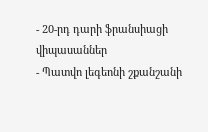- 20-րդ դարի ֆրանսիացի վիպասաններ
- Պատվո լեգեոնի շքանշանի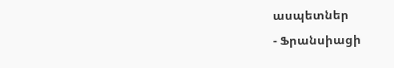ասպետներ
- Ֆրանսիացի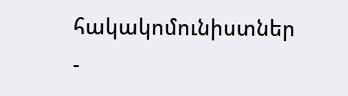հակակոմունիստներ
-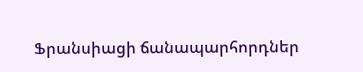Ֆրանսիացի ճանապարհորդներ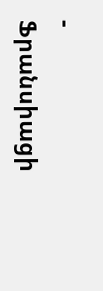- Ֆրանսիացի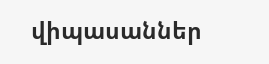վիպասաններ